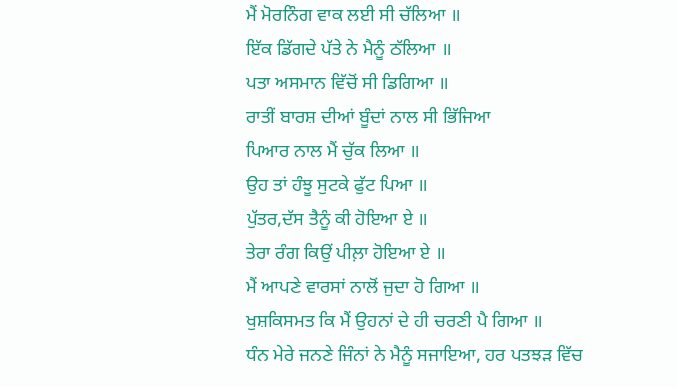ਮੈਂ ਮੋਰਨਿੰਗ ਵਾਕ ਲਈ ਸੀ ਚੱਲਿਆ ॥
ਇੱਕ ਡਿੱਗਦੇ ਪੱਤੇ ਨੇ ਮੈਨੂੰ ਠੱਲਿਆ ॥
ਪਤਾ ਅਸਮਾਨ ਵਿੱਚੋਂ ਸੀ ਡਿਗਿਆ ॥
ਰਾਤੀਂ ਬਾਰਸ਼ ਦੀਆਂ ਬੂੰਦਾਂ ਨਾਲ ਸੀ ਭਿੱਜਿਆ
ਪਿਆਰ ਨਾਲ ਮੈਂ ਚੁੱਕ ਲਿਆ ॥
ਉਹ ਤਾਂ ਹੰਝੂ ਸੁਟਕੇ ਫੁੱਟ ਪਿਆ ॥
ਪੁੱਤਰ,ਦੱਸ ਤੈਨੂੰ ਕੀ ਹੋਇਆ ਏ ॥
ਤੇਰਾ ਰੰਗ ਕਿਉਂ ਪੀਲ਼ਾ ਹੋਇਆ ਏ ॥
ਮੈਂ ਆਪਣੇ ਵਾਰਸਾਂ ਨਾਲੋਂ ਜੁਦਾ ਹੋ ਗਿਆ ॥
ਖੁਸ਼ਕਿਸਮਤ ਕਿ ਮੈਂ ਉਹਨਾਂ ਦੇ ਹੀ ਚਰਣੀ ਪੈ ਗਿਆ ॥
ਧੰਨ ਮੇਰੇ ਜਨਣੇ ਜਿੰਨਾਂ ਨੇ ਮੈਨੂੰ ਸਜਾਇਆ, ਹਰ ਪਤਝੜ ਵਿੱਚ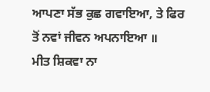ਆਪਣਾ ਸੱਭ ਕੁਛ ਗਵਾਇਆ, ਤੇ ਫਿਰ ਤੋਂ ਨਵਾਂ ਜੀਵਨ ਅਪਨਾਇਆ ॥
ਮੀਤ ਸ਼ਿਕਵਾ ਨਾ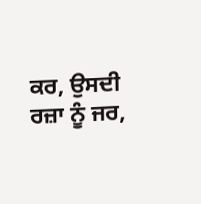ਕਰ, ਉਸਦੀ ਰਜ਼ਾ ਨੂੰ ਜਰ,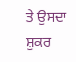ਤੇ ਉਸਦਾ ਸ਼ੁਕਰ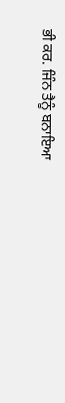ਭੀ ਕਰ. ਜਿੰਨ ਤੈਨੂੰ ਬਨਾਇਆ